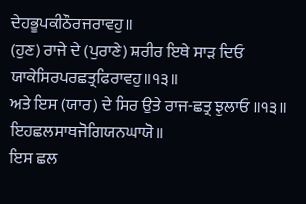ਦੇਹਭੂਪਕੀਠੌਰਜਰਾਵਹੁ॥
(ਹੁਣ) ਰਾਜੇ ਦੇ (ਪੁਰਾਣੇ) ਸ਼ਰੀਰ ਇਥੇ ਸਾੜ ਦਿਓ
ਯਾਕੇਸਿਰਪਰਛਤ੍ਰਫਿਰਾਵਹੁ॥੧੩॥
ਅਤੇ ਇਸ (ਯਾਰ) ਦੇ ਸਿਰ ਉਤੇ ਰਾਜ-ਛਤ੍ਰ ਝੁਲਾਓ ॥੧੩॥
ਇਹਛਲਸਾਥਜੋਗਿਯਨਘਾਯੋ॥
ਇਸ ਛਲ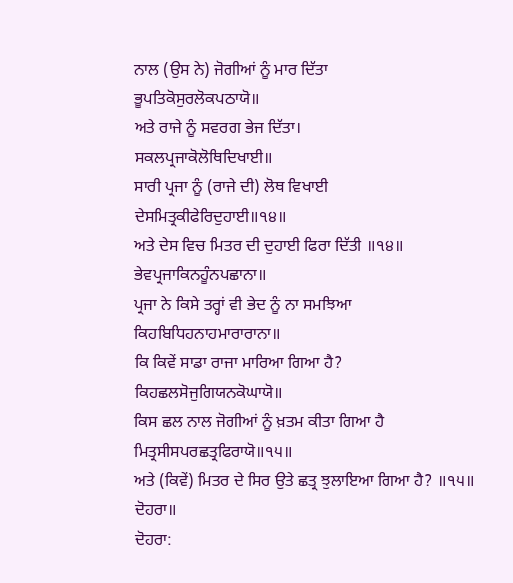ਨਾਲ (ਉਸ ਨੇ) ਜੋਗੀਆਂ ਨੂੰ ਮਾਰ ਦਿੱਤਾ
ਭੂਪਤਿਕੋਸੁਰਲੋਕਪਠਾਯੋ॥
ਅਤੇ ਰਾਜੇ ਨੂੰ ਸਵਰਗ ਭੇਜ ਦਿੱਤਾ।
ਸਕਲਪ੍ਰਜਾਕੋਲੋਥਿਦਿਖਾਈ॥
ਸਾਰੀ ਪ੍ਰਜਾ ਨੂੰ (ਰਾਜੇ ਦੀ) ਲੋਥ ਵਿਖਾਈ
ਦੇਸਮਿਤ੍ਰਕੀਫੇਰਿਦੁਹਾਈ॥੧੪॥
ਅਤੇ ਦੇਸ ਵਿਚ ਮਿਤਰ ਦੀ ਦੁਹਾਈ ਫਿਰਾ ਦਿੱਤੀ ॥੧੪॥
ਭੇਵਪ੍ਰਜਾਕਿਨਹੂੰਨਪਛਾਨਾ॥
ਪ੍ਰਜਾ ਨੇ ਕਿਸੇ ਤਰ੍ਹਾਂ ਵੀ ਭੇਦ ਨੂੰ ਨਾ ਸਮਝਿਆ
ਕਿਹਬਿਧਿਹਨਾਹਮਾਰਾਰਾਨਾ॥
ਕਿ ਕਿਵੇਂ ਸਾਡਾ ਰਾਜਾ ਮਾਰਿਆ ਗਿਆ ਹੈ?
ਕਿਹਛਲਸੋਜੁਗਿਯਨਕੋਘਾਯੋ॥
ਕਿਸ ਛਲ ਨਾਲ ਜੋਗੀਆਂ ਨੂੰ ਖ਼ਤਮ ਕੀਤਾ ਗਿਆ ਹੈ
ਮਿਤ੍ਰਸੀਸਪਰਛਤ੍ਰਫਿਰਾਯੋ॥੧੫॥
ਅਤੇ (ਕਿਵੇਂ) ਮਿਤਰ ਦੇ ਸਿਰ ਉਤੇ ਛਤ੍ਰ ਝੁਲਾਇਆ ਗਿਆ ਹੈ? ॥੧੫॥
ਦੋਹਰਾ॥
ਦੋਹਰਾ: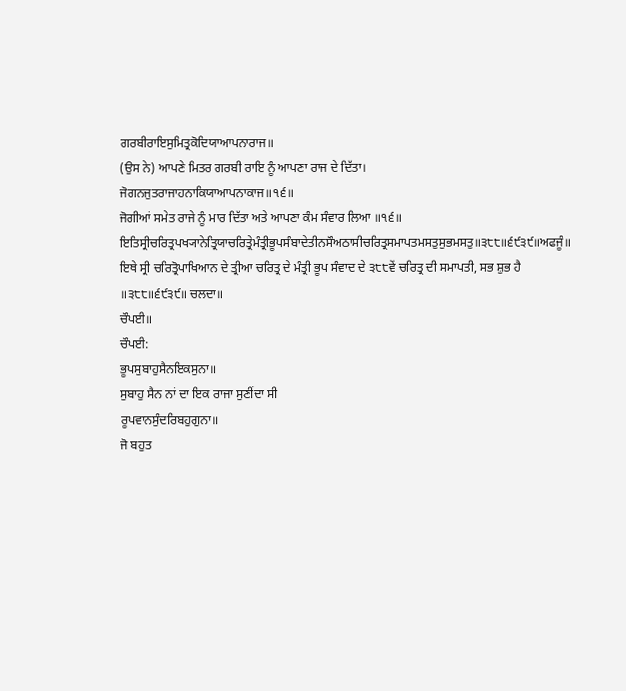ਗਰਬੀਰਾਇਸੁਮਿਤ੍ਰਕੋਦਿਯਾਆਪਨਾਰਾਜ॥
(ਉਸ ਨੇ) ਆਪਣੇ ਮਿਤਰ ਗਰਬੀ ਰਾਇ ਨੂੰ ਆਪਣਾ ਰਾਜ ਦੇ ਦਿੱਤਾ।
ਜੋਗਨਜੁਤਰਾਜਾਹਨਾਕਿਯਾਆਪਨਾਕਾਜ॥੧੬॥
ਜੋਗੀਆਂ ਸਮੇਤ ਰਾਜੇ ਨੂੰ ਮਾਰ ਦਿੱਤਾ ਅਤੇ ਆਪਣਾ ਕੰਮ ਸੰਵਾਰ ਲਿਆ ॥੧੬॥
ਇਤਿਸ੍ਰੀਚਰਿਤ੍ਰਪਖ੍ਯਾਨੇਤ੍ਰਿਯਾਚਰਿਤ੍ਰੇਮੰਤ੍ਰੀਭੂਪਸੰਬਾਦੇਤੀਨਸੌਅਠਾਸੀਚਰਿਤ੍ਰਸਮਾਪਤਮਸਤੁਸੁਭਮਸਤੁ॥੩੮੮॥੬੯੩੯॥ਅਫਜੂੰ॥
ਇਥੇ ਸ੍ਰੀ ਚਰਿਤ੍ਰੋਪਾਖਿਆਨ ਦੇ ਤ੍ਰੀਆ ਚਰਿਤ੍ਰ ਦੇ ਮੰਤ੍ਰੀ ਭੂਪ ਸੰਵਾਦ ਦੇ ੩੮੮ਵੇਂ ਚਰਿਤ੍ਰ ਦੀ ਸਮਾਪਤੀ, ਸਭ ਸ਼ੁਭ ਹੈ ॥੩੮੮॥੬੯੩੯॥ ਚਲਦਾ॥
ਚੌਪਈ॥
ਚੌਪਈ:
ਭੂਪਸੁਬਾਹੁਸੈਨਇਕਸੁਨਾ॥
ਸੁਬਾਹੁ ਸੈਨ ਨਾਂ ਦਾ ਇਕ ਰਾਜਾ ਸੁਣੀਂਦਾ ਸੀ
ਰੂਪਵਾਨਸੁੰਦਰਿਬਹੁਗੁਨਾ॥
ਜੋ ਬਹੁਤ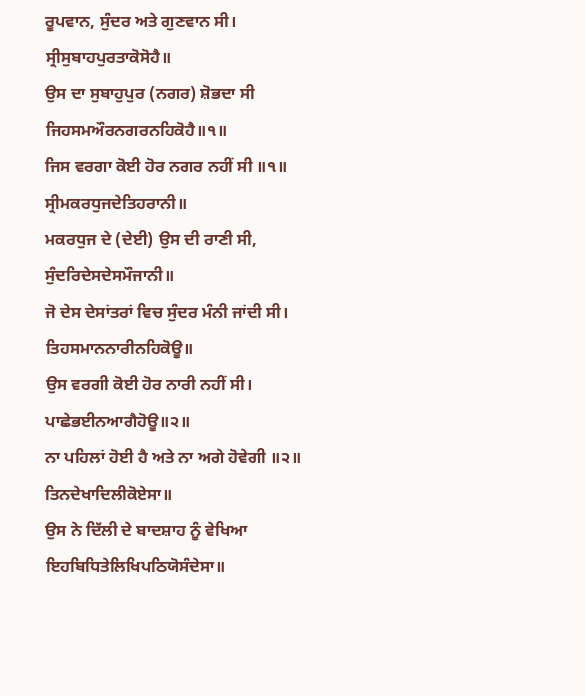ਰੂਪਵਾਨ, ਸੁੰਦਰ ਅਤੇ ਗੁਣਵਾਨ ਸੀ।
ਸ੍ਰੀਸੁਬਾਹਪੁਰਤਾਕੋਸੋਹੈ॥
ਉਸ ਦਾ ਸੁਬਾਹੁਪੁਰ (ਨਗਰ) ਸ਼ੋਭਦਾ ਸੀ
ਜਿਹਸਮਔਰਨਗਰਨਹਿਕੋਹੈ॥੧॥
ਜਿਸ ਵਰਗਾ ਕੋਈ ਹੋਰ ਨਗਰ ਨਹੀਂ ਸੀ ॥੧॥
ਸ੍ਰੀਮਕਰਧੁਜਦੇਤਿਹਰਾਨੀ॥
ਮਕਰਧੁਜ ਦੇ (ਦੇਈ) ਉਸ ਦੀ ਰਾਣੀ ਸੀ,
ਸੁੰਦਰਿਦੇਸਦੇਸਮੌਜਾਨੀ॥
ਜੋ ਦੇਸ ਦੇਸਾਂਤਰਾਂ ਵਿਚ ਸੁੰਦਰ ਮੰਨੀ ਜਾਂਦੀ ਸੀ।
ਤਿਹਸਮਾਨਨਾਰੀਨਹਿਕੋਊ॥
ਉਸ ਵਰਗੀ ਕੋਈ ਹੋਰ ਨਾਰੀ ਨਹੀਂ ਸੀ।
ਪਾਛੇਭਈਨਆਗੈਹੋਊ॥੨॥
ਨਾ ਪਹਿਲਾਂ ਹੋਈ ਹੈ ਅਤੇ ਨਾ ਅਗੇ ਹੋਵੇਗੀ ॥੨॥
ਤਿਨਦੇਖਾਦਿਲੀਕੋਏਸਾ॥
ਉਸ ਨੇ ਦਿੱਲੀ ਦੇ ਬਾਦਸ਼ਾਹ ਨੂੰ ਵੇਖਿਆ
ਇਹਬਿਧਿਤੇਲਿਖਿਪਠਿਯੋਸੰਦੇਸਾ॥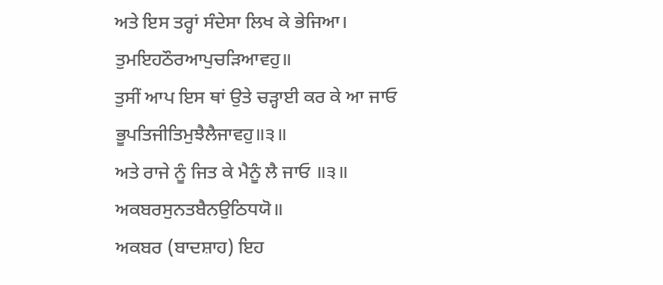ਅਤੇ ਇਸ ਤਰ੍ਹਾਂ ਸੰਦੇਸਾ ਲਿਖ ਕੇ ਭੇਜਿਆ।
ਤੁਮਇਹਠੌਰਆਪੁਚੜਿਆਵਹੁ॥
ਤੁਸੀਂ ਆਪ ਇਸ ਥਾਂ ਉਤੇ ਚੜ੍ਹਾਈ ਕਰ ਕੇ ਆ ਜਾਓ
ਭੂਪਤਿਜੀਤਿਮੁਝੈਲੈਜਾਵਹੁ॥੩॥
ਅਤੇ ਰਾਜੇ ਨੂੰ ਜਿਤ ਕੇ ਮੈਨੂੰ ਲੈ ਜਾਓ ॥੩॥
ਅਕਬਰਸੁਨਤਬੈਨਉਠਿਧਯੋ॥
ਅਕਬਰ (ਬਾਦਸ਼ਾਹ) ਇਹ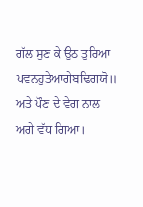ਗੱਲ ਸੁਣ ਕੇ ਉਠ ਤੁਰਿਆ
ਪਵਨਹੁਤੇਆਗੇਬਢਿਗਯੋ॥
ਅਤੇ ਪੌਣ ਦੇ ਵੇਗ ਨਾਲ ਅਗੇ ਵੱਧ ਗਿਆ।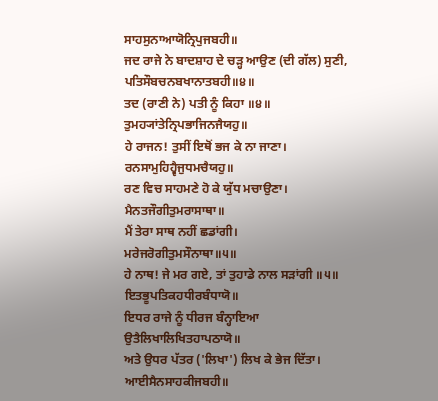ਸਾਹਸੁਨਾਆਯੋਨ੍ਰਿਪੁਜਬਹੀ॥
ਜਦ ਰਾਜੇ ਨੇ ਬਾਦਸ਼ਾਹ ਦੇ ਚੜ੍ਹ ਆਉਣ (ਦੀ ਗੱਲ) ਸੁਣੀ,
ਪਤਿਸੌਬਚਨਬਖਾਨਾਤਬਹੀ॥੪॥
ਤਦ (ਰਾਣੀ ਨੇ) ਪਤੀ ਨੂੰ ਕਿਹਾ ॥੪॥
ਤੁਮਹ੍ਯਾਂਤੇਨ੍ਰਿਪਭਾਜਿਨਜੈਯਹੁ॥
ਹੇ ਰਾਜਨ! ਤੁਸੀਂ ਇਥੋਂ ਭਜ ਕੇ ਨਾ ਜਾਣਾ।
ਰਨਸਾਮੁਹਿਹ੍ਵੈਜੁਧਮਚੈਯਹੁ॥
ਰਣ ਵਿਚ ਸਾਹਮਣੇ ਹੋ ਕੇ ਯੁੱਧ ਮਚਾਉਣਾ।
ਮੈਨਤਜੌਗੀਤੁਮਰਾਸਾਥਾ॥
ਮੈਂ ਤੇਰਾ ਸਾਥ ਨਹੀਂ ਛਡਾਂਗੀ।
ਮਰੇਜਰੋਗੀਤੁਮਸੌਨਾਥਾ॥੫॥
ਹੇ ਨਾਥ! ਜੇ ਮਰ ਗਏ, ਤਾਂ ਤੁਹਾਡੇ ਨਾਲ ਸੜਾਂਗੀ ॥੫॥
ਇਤਭੂਪਤਿਕਹਧੀਰਬੰਧਾਯੋ॥
ਇਧਰ ਰਾਜੇ ਨੂੰ ਧੀਰਜ ਬੰਨ੍ਹਾਇਆ
ਉਤੈਲਿਖਾਲਿਖਿਤਹਾਪਠਾਯੋ॥
ਅਤੇ ਉਧਰ ਪੱਤਰ ('ਲਿਖਾ') ਲਿਖ ਕੇ ਭੇਜ ਦਿੱਤਾ।
ਆਈਸੈਨਸਾਹਕੀਜਬਹੀ॥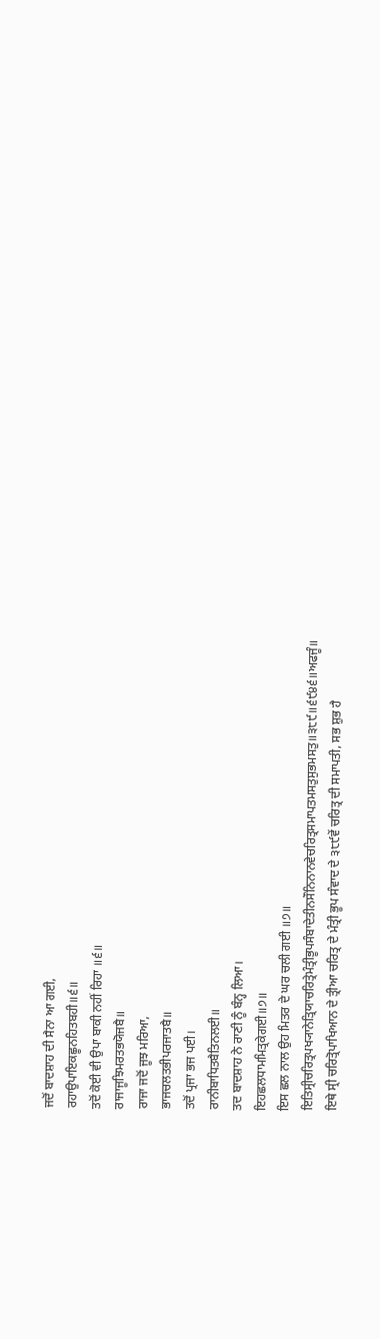ਜਦੋਂ ਬਾਦਸ਼ਾਹ ਦੀ ਸੈਨਾ ਆ ਗਈ,
ਰਹਾਉਪਾਇਕਛੂਨਹਿਤਬਹੀ॥੬॥
ਤਦੋਂ ਕੋਈ ਵੀ ਉਪਾ ਬਾਕੀ ਨਹੀਂ ਰਿਹਾ ॥੬॥
ਰਾਜਾਜੂਝਿਮਰਤਭਯੋਜਬੈ॥
ਰਾਜਾ ਜਦੋਂ ਜੂਝ ਮਰਿਆ,
ਭਾਜਚਲਤਭੀਪਰਜਾਤਬੈ॥
ਤਦੋਂ ਪ੍ਰਜਾ ਭਜ ਪਈ।
ਰਾਨੀਬਾਧਿਤਬੈਤਿਨਲਈ॥
ਤਦ ਬਾਦਸ਼ਾਹ ਨੇ ਰਾਣੀ ਨੂੰ ਬੰਨ੍ਹ ਲਿਆ।
ਇਹਛਲਧਾਮਮਿਤ੍ਰਕੇਗਈ॥੭॥
ਇਸ ਛਲ ਨਾਲ ਉਹ ਮਿਤਰ ਦੇ ਘਰ ਚਲੀ ਗਈ ॥੭॥
ਇਤਿਸ੍ਰੀਚਰਿਤ੍ਰਪਖ੍ਯਾਨੇਤ੍ਰਿਯਾਚਰਿਤ੍ਰੇਮੰਤ੍ਰੀਭੂਪਸੰਬਾਦੇਤੀਨਸੌਨਿਨਾਨਵੇਚਰਿਤ੍ਰਸਮਾਪਤਮਸਤੁਸੁਭਮਸਤੁ॥੩੮੯॥੬੯੪੬॥ਅਫਜੂੰ॥
ਇਥੇ ਸ੍ਰੀ ਚਰਿਤ੍ਰੋਪਾਖਿਆਨ ਦੇ ਤ੍ਰੀਆ ਚਰਿਤ੍ਰ ਦੇ ਮੰਤ੍ਰੀ ਭੂਪ ਸੰਵਾਦ ਦੇ ੩੮੯ਵੇਂ ਚਰਿਤ੍ਰ ਦੀ ਸਮਾਪਤੀ, ਸਭ ਸ਼ੁਭ ਹੈ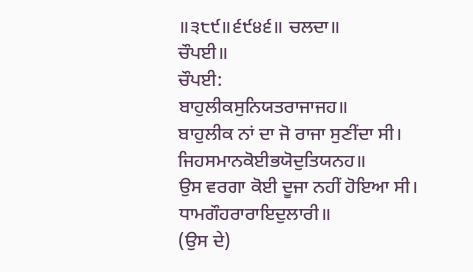॥੩੮੯॥੬੯੪੬॥ ਚਲਦਾ॥
ਚੌਪਈ॥
ਚੌਪਈ:
ਬਾਹੁਲੀਕਸੁਨਿਯਤਰਾਜਾਜਹ॥
ਬਾਹੁਲੀਕ ਨਾਂ ਦਾ ਜੋ ਰਾਜਾ ਸੁਣੀਂਦਾ ਸੀ।
ਜਿਹਸਮਾਨਕੋਈਭਯੋਦੁਤਿਯਨਹ॥
ਉਸ ਵਰਗਾ ਕੋਈ ਦੂਜਾ ਨਹੀਂ ਹੋਇਆ ਸੀ।
ਧਾਮਗੌਹਰਾਰਾਇਦੁਲਾਰੀ॥
(ਉਸ ਦੇ)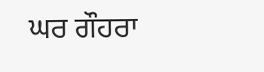ਘਰ ਗੌਹਰਾ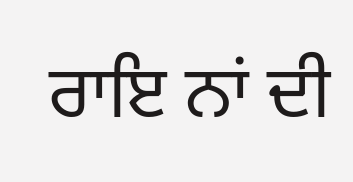ਰਾਇ ਨਾਂ ਦੀ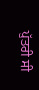ਪੁੱਤਰੀ ਸੀ